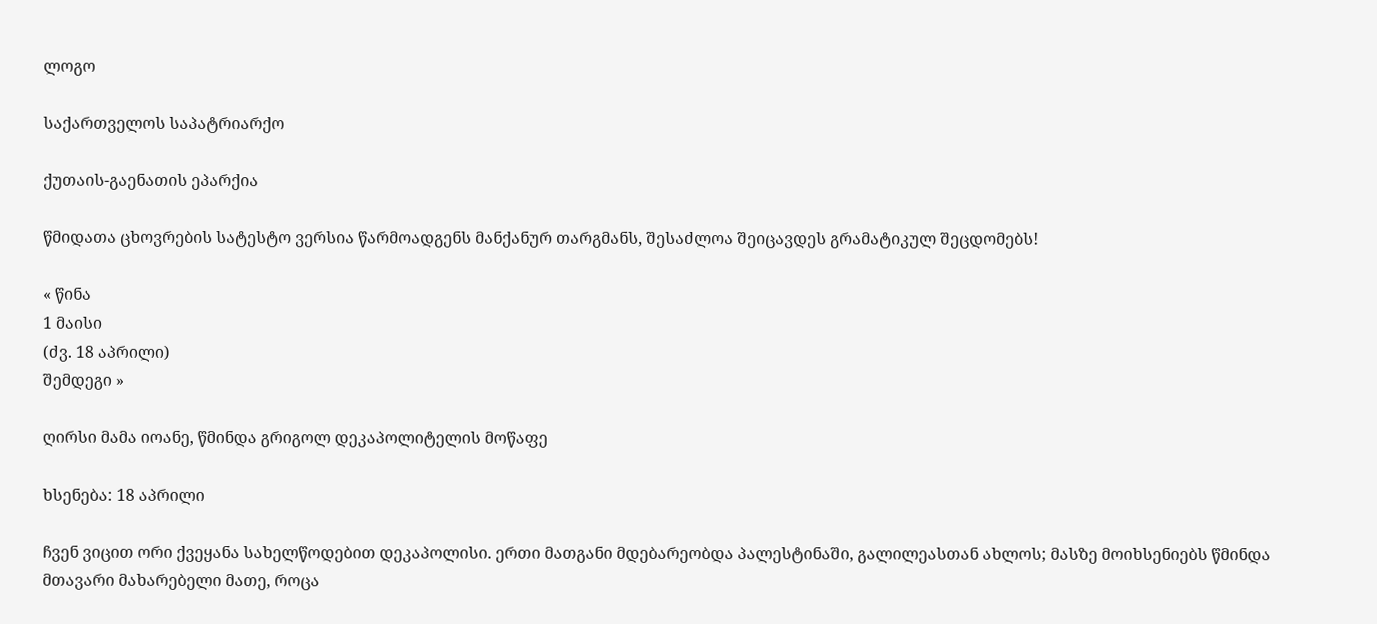ლოგო

საქართველოს საპატრიარქო

ქუთაის-გაენათის ეპარქია

წმიდათა ცხოვრების სატესტო ვერსია წარმოადგენს მანქანურ თარგმანს, შესაძლოა შეიცავდეს გრამატიკულ შეცდომებს!

« წინა
1 მაისი
(ძვ. 18 აპრილი)
შემდეგი »

ღირსი მამა იოანე, წმინდა გრიგოლ დეკაპოლიტელის მოწაფე

ხსენება: 18 აპრილი

ჩვენ ვიცით ორი ქვეყანა სახელწოდებით დეკაპოლისი. ერთი მათგანი მდებარეობდა პალესტინაში, გალილეასთან ახლოს; მასზე მოიხსენიებს წმინდა მთავარი მახარებელი მათე, როცა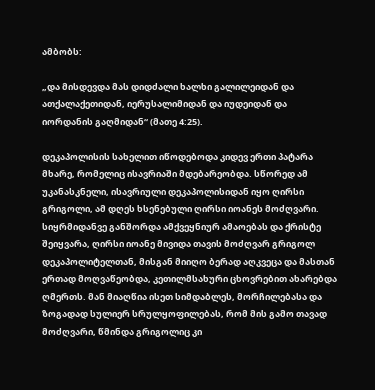ამბობს:

„და მისდევდა მას დიდძალი ხალხი გალილეიდან და ათქალაქეთიდან, იერუსალიმიდან და იუდეიდან და იორდანის გაღმიდან“ (მათე 4:25).

დეკაპოლისის სახელით იწოდებოდა კიდევ ერთი პატარა მხარე, რომელიც ისავრიაში მდებარეობდა. სწორედ ამ უკანასკნელი, ისავრიული დეკაპოლისიდან იყო ღირსი გრიგოლი, ამ დღეს ხსენებული ღირსი იოანეს მოძღვარი. სიყრმიდანვე განშორდა ამქვეყნიურ ამაოებას და ქრისტე შეიყვარა, ღირსი იოანე მივიდა თავის მოძღვარ გრიგოლ დეკაპოლიტელთან, მისგან მიიღო ბერად აღკვეცა და მასთან ერთად მოღვაწეობდა, კეთილმსახური ცხოვრებით ახარებდა ღმერთს. მან მიაღწია ისეთ სიმდაბლეს, მორჩილებასა და ზოგადად სულიერ სრულყოფილებას, რომ მის გამო თავად მოძღვარი, წმინდა გრიგოლიც კი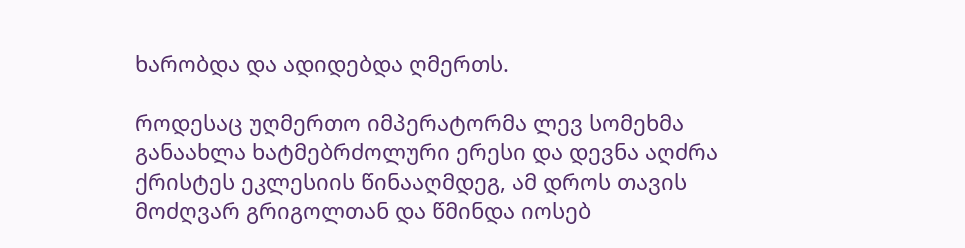ხარობდა და ადიდებდა ღმერთს.

როდესაც უღმერთო იმპერატორმა ლევ სომეხმა განაახლა ხატმებრძოლური ერესი და დევნა აღძრა ქრისტეს ეკლესიის წინააღმდეგ, ამ დროს თავის მოძღვარ გრიგოლთან და წმინდა იოსებ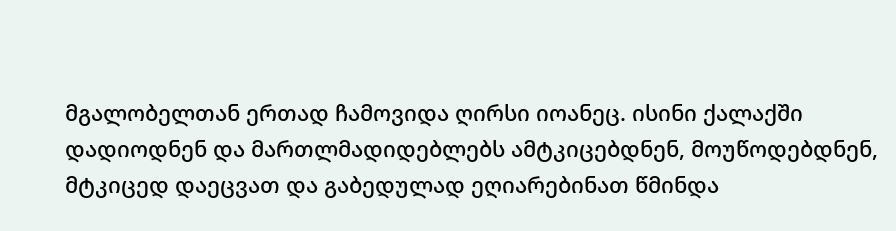მგალობელთან ერთად ჩამოვიდა ღირსი იოანეც. ისინი ქალაქში დადიოდნენ და მართლმადიდებლებს ამტკიცებდნენ, მოუწოდებდნენ, მტკიცედ დაეცვათ და გაბედულად ეღიარებინათ წმინდა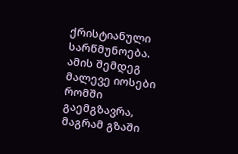ქრისტიანული სარწმუნოება. ამის შემდეგ მალევე იოსები რომში გაემგზავრა, მაგრამ გზაში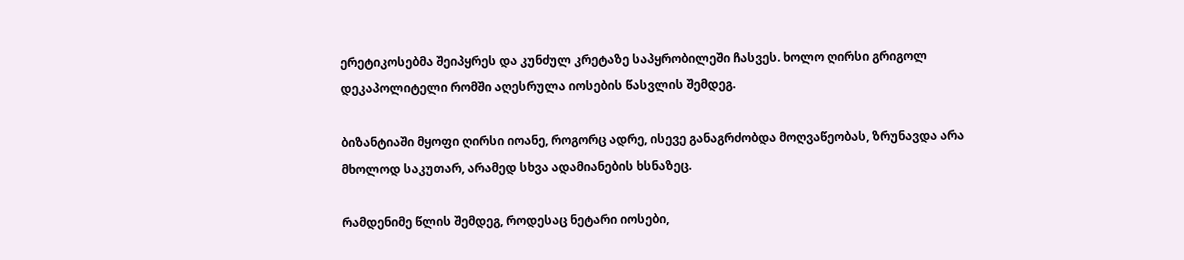ერეტიკოსებმა შეიპყრეს და კუნძულ კრეტაზე საპყრობილეში ჩასვეს. ხოლო ღირსი გრიგოლ დეკაპოლიტელი რომში აღესრულა იოსების წასვლის შემდეგ.

ბიზანტიაში მყოფი ღირსი იოანე, როგორც ადრე, ისევე განაგრძობდა მოღვაწეობას, ზრუნავდა არა მხოლოდ საკუთარ, არამედ სხვა ადამიანების ხსნაზეც.

რამდენიმე წლის შემდეგ, როდესაც ნეტარი იოსები,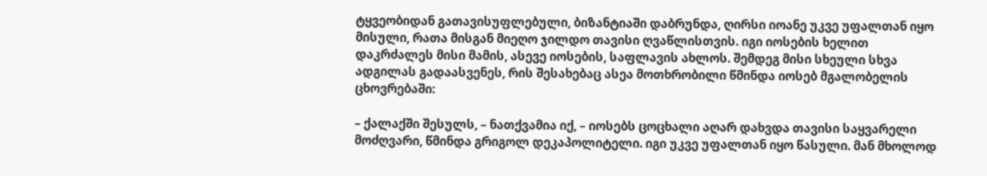ტყვეობიდან გათავისუფლებული, ბიზანტიაში დაბრუნდა, ღირსი იოანე უკვე უფალთან იყო მისული, რათა მისგან მიეღო ჯილდო თავისი ღვაწლისთვის. იგი იოსების ხელით დაკრძალეს მისი მამის, ასევე იოსების, საფლავის ახლოს. შემდეგ მისი სხეული სხვა ადგილას გადაასვენეს, რის შესახებაც ასეა მოთხრობილი წმინდა იოსებ მგალობელის ცხოვრებაში:

– ქალაქში შესულს, – ნათქვამია იქ, – იოსებს ცოცხალი აღარ დახვდა თავისი საყვარელი მოძღვარი, წმინდა გრიგოლ დეკაპოლიტელი. იგი უკვე უფალთან იყო წასული. მან მხოლოდ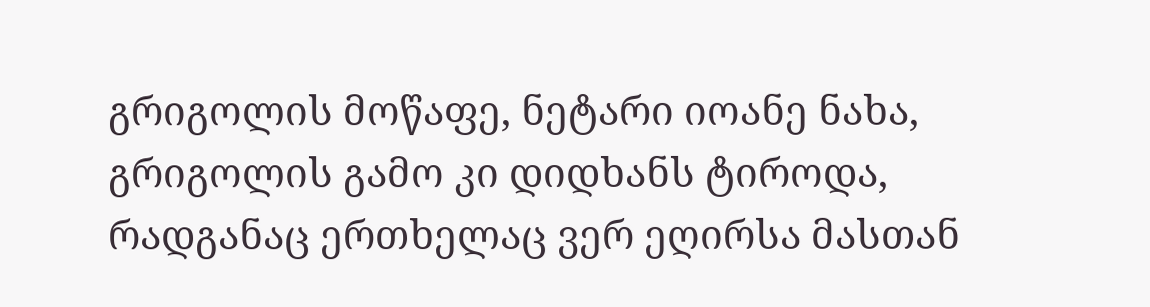გრიგოლის მოწაფე, ნეტარი იოანე ნახა, გრიგოლის გამო კი დიდხანს ტიროდა, რადგანაც ერთხელაც ვერ ეღირსა მასთან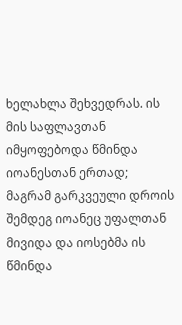ხელახლა შეხვედრას. ის მის საფლავთან იმყოფებოდა წმინდა იოანესთან ერთად; მაგრამ გარკვეული დროის შემდეგ იოანეც უფალთან მივიდა და იოსებმა ის წმინდა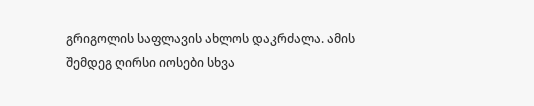გრიგოლის საფლავის ახლოს დაკრძალა. ამის შემდეგ ღირსი იოსები სხვა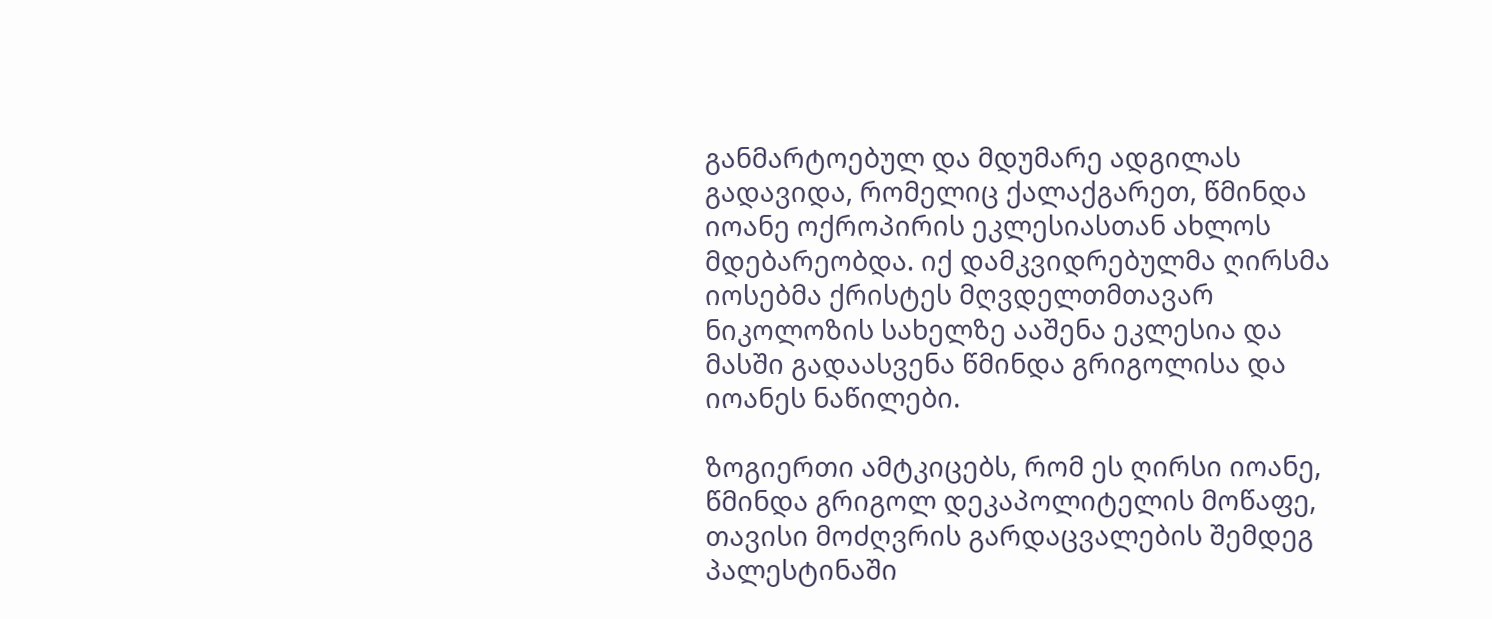განმარტოებულ და მდუმარე ადგილას გადავიდა, რომელიც ქალაქგარეთ, წმინდა იოანე ოქროპირის ეკლესიასთან ახლოს მდებარეობდა. იქ დამკვიდრებულმა ღირსმა იოსებმა ქრისტეს მღვდელთმთავარ ნიკოლოზის სახელზე ააშენა ეკლესია და მასში გადაასვენა წმინდა გრიგოლისა და იოანეს ნაწილები.

ზოგიერთი ამტკიცებს, რომ ეს ღირსი იოანე, წმინდა გრიგოლ დეკაპოლიტელის მოწაფე, თავისი მოძღვრის გარდაცვალების შემდეგ პალესტინაში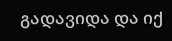გადავიდა და იქ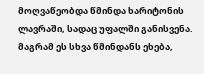მოღვაწეობდა წმინდა ხარიტონის ლავრაში, სადაც უფალში განისვენა. მაგრამ ეს სხვა წმინდანს ეხება,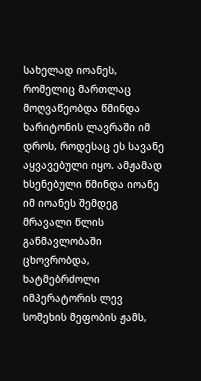სახელად იოანეს, რომელიც მართლაც მოღვაწეობდა წმინდა ხარიტონის ლავრაში იმ დროს, როდესაც ეს სავანე აყვავებული იყო. ამჟამად ხსენებული წმინდა იოანე იმ იოანეს შემდეგ მრავალი წლის განმავლობაში ცხოვრობდა, ხატმებრძოლი იმპერატორის ლევ სომეხის მეფობის ჟამს,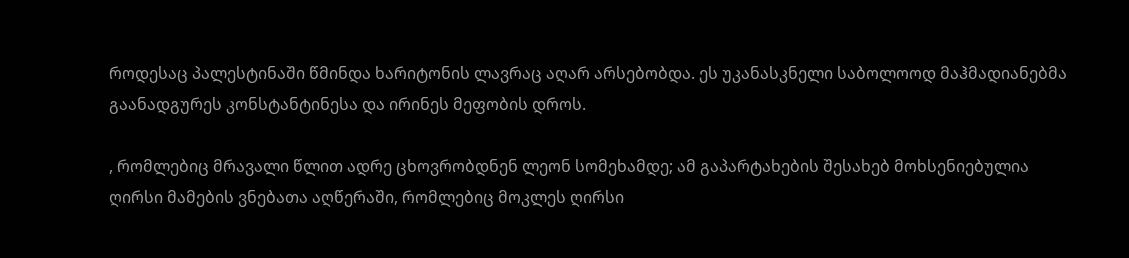როდესაც პალესტინაში წმინდა ხარიტონის ლავრაც აღარ არსებობდა. ეს უკანასკნელი საბოლოოდ მაჰმადიანებმა გაანადგურეს კონსტანტინესა და ირინეს მეფობის დროს.

, რომლებიც მრავალი წლით ადრე ცხოვრობდნენ ლეონ სომეხამდე; ამ გაპარტახების შესახებ მოხსენიებულია ღირსი მამების ვნებათა აღწერაში, რომლებიც მოკლეს ღირსი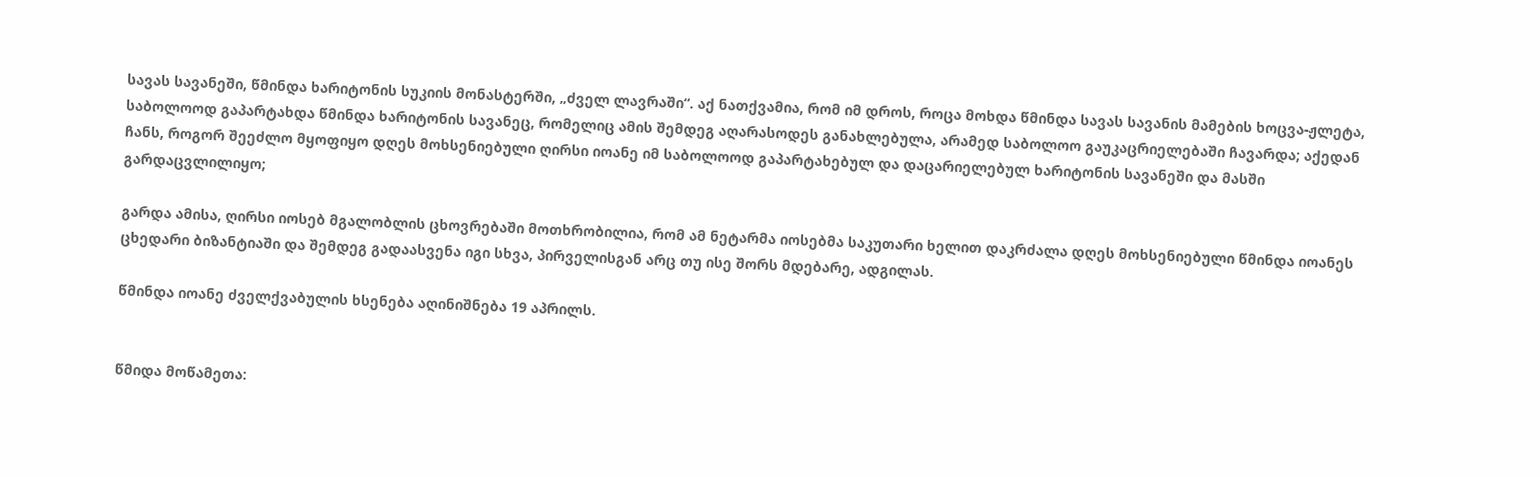სავას სავანეში, წმინდა ხარიტონის სუკიის მონასტერში, „ძველ ლავრაში“. აქ ნათქვამია, რომ იმ დროს, როცა მოხდა წმინდა სავას სავანის მამების ხოცვა-ჟლეტა, საბოლოოდ გაპარტახდა წმინდა ხარიტონის სავანეც, რომელიც ამის შემდეგ აღარასოდეს განახლებულა, არამედ საბოლოო გაუკაცრიელებაში ჩავარდა; აქედან ჩანს, როგორ შეეძლო მყოფიყო დღეს მოხსენიებული ღირსი იოანე იმ საბოლოოდ გაპარტახებულ და დაცარიელებულ ხარიტონის სავანეში და მასში გარდაცვლილიყო;

გარდა ამისა, ღირსი იოსებ მგალობლის ცხოვრებაში მოთხრობილია, რომ ამ ნეტარმა იოსებმა საკუთარი ხელით დაკრძალა დღეს მოხსენიებული წმინდა იოანეს ცხედარი ბიზანტიაში და შემდეგ გადაასვენა იგი სხვა, პირველისგან არც თუ ისე შორს მდებარე, ადგილას.

წმინდა იოანე ძველქვაბულის ხსენება აღინიშნება 19 აპრილს.


წმიდა მოწამეთა: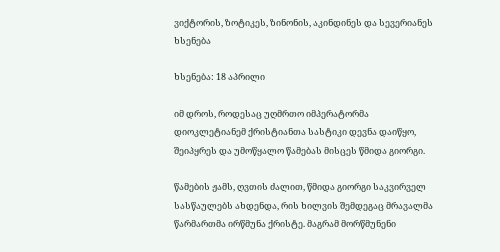ვიქტორის, ზოტიკეს, ზინონის, აკინდინეს და სევერიანეს ხსენება

ხსენება: 18 აპრილი

იმ დროს, როდესაც უღმრთო იმპერატორმა დიოკლეტიანემ ქრისტიანთა სასტიკი დევნა დაიწყო, შეიპყრეს და უმოწყალო წამებას მისცეს წმიდა გიორგი.

წამების ჟამს, ღვთის ძალით, წმიდა გიორგი საკვირველ სასწაულებს ახდენდა, რის ხილვის შემდეგაც მრავალმა წარმართმა ირწმუნა ქრისტე. მაგრამ მორწმუნენი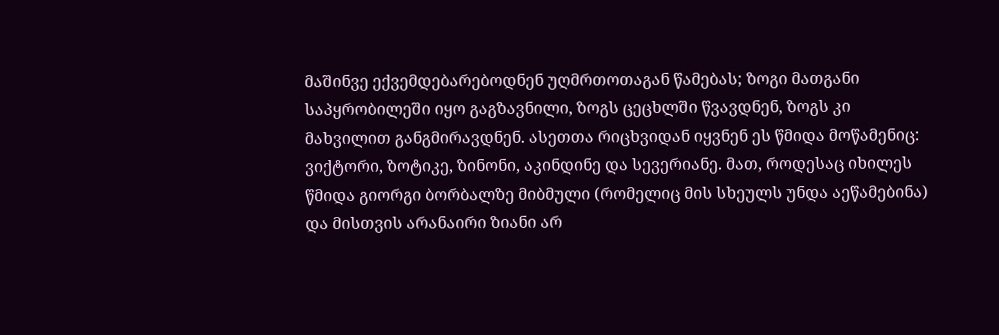მაშინვე ექვემდებარებოდნენ უღმრთოთაგან წამებას; ზოგი მათგანი საპყრობილეში იყო გაგზავნილი, ზოგს ცეცხლში წვავდნენ, ზოგს კი მახვილით განგმირავდნენ. ასეთთა რიცხვიდან იყვნენ ეს წმიდა მოწამენიც: ვიქტორი, ზოტიკე, ზინონი, აკინდინე და სევერიანე. მათ, როდესაც იხილეს წმიდა გიორგი ბორბალზე მიბმული (რომელიც მის სხეულს უნდა აეწამებინა) და მისთვის არანაირი ზიანი არ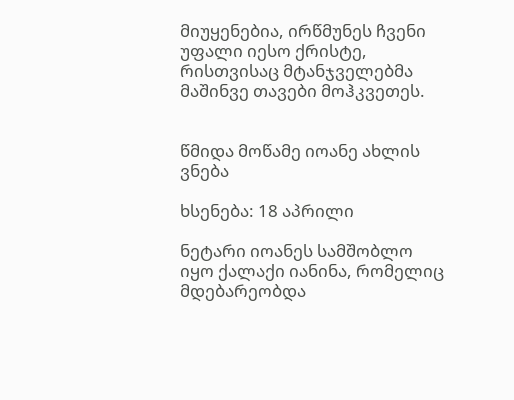მიუყენებია, ირწმუნეს ჩვენი უფალი იესო ქრისტე, რისთვისაც მტანჯველებმა მაშინვე თავები მოჰკვეთეს.


წმიდა მოწამე იოანე ახლის ვნება

ხსენება: 18 აპრილი

ნეტარი იოანეს სამშობლო იყო ქალაქი იანინა, რომელიც მდებარეობდა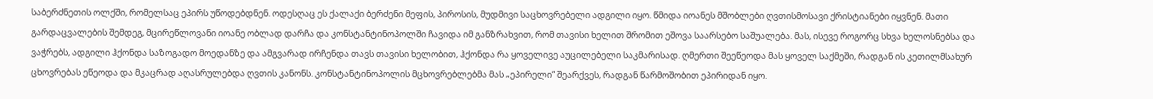საბერძნეთის ოლქში, რომელსაც ეპირს უწოდებდნენ. ოდესღაც ეს ქალაქი ბერძენი მეფის, პიროსის, მუდმივი საცხოვრებელი ადგილი იყო. წმიდა იოანეს მშობლები ღვთისმოსავი ქრისტიანები იყვნენ. მათი გარდაცვალების შემდეგ, მცირეწლოვანი იოანე ობლად დარჩა და კონსტანტინოპოლში ჩავიდა იმ განზრახვით, რომ თავისი ხელით შრომით ეშოვა საარსებო საშუალება. მას, ისევე როგორც სხვა ხელოსნებსა და ვაჭრებს, ადგილი ჰქონდა საზოგადო მოედანზე და ამგვარად ირჩენდა თავს თავისი ხელობით, ჰქონდა რა ყოველივე აუცილებელი საკმარისად. ღმერთი შეეწეოდა მას ყოველ საქმეში, რადგან ის კეთილმსახურ ცხოვრებას ეწეოდა და მკაცრად აღასრულებდა ღვთის კანონს. კონსტანტინოპოლის მცხოვრებლებმა მას „ეპირელი“ შეარქვეს, რადგან წარმოშობით ეპირიდან იყო.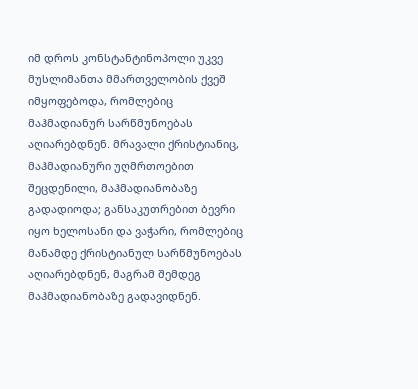იმ დროს კონსტანტინოპოლი უკვე მუსლიმანთა მმართველობის ქვეშ იმყოფებოდა, რომლებიც მაჰმადიანურ სარწმუნოებას აღიარებდნენ. მრავალი ქრისტიანიც, მაჰმადიანური უღმრთოებით შეცდენილი, მაჰმადიანობაზე გადადიოდა; განსაკუთრებით ბევრი იყო ხელოსანი და ვაჭარი, რომლებიც მანამდე ქრისტიანულ სარწმუნოებას აღიარებდნენ, მაგრამ შემდეგ მაჰმადიანობაზე გადავიდნენ.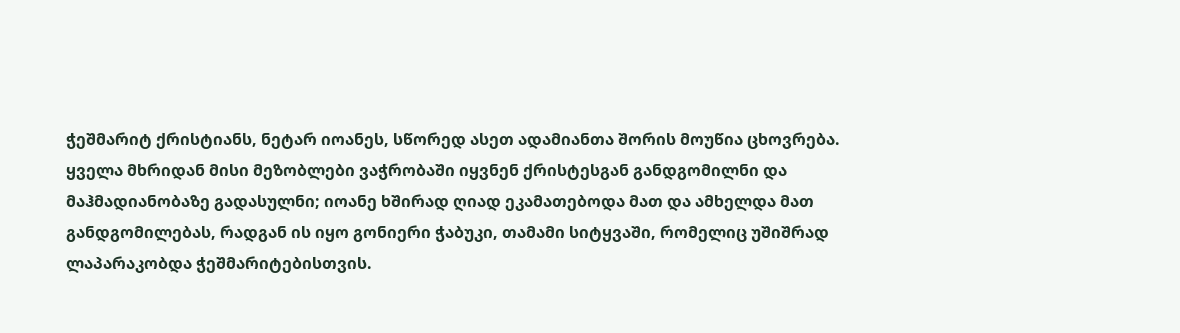ჭეშმარიტ ქრისტიანს, ნეტარ იოანეს, სწორედ ასეთ ადამიანთა შორის მოუწია ცხოვრება. ყველა მხრიდან მისი მეზობლები ვაჭრობაში იყვნენ ქრისტესგან განდგომილნი და მაჰმადიანობაზე გადასულნი; იოანე ხშირად ღიად ეკამათებოდა მათ და ამხელდა მათ განდგომილებას, რადგან ის იყო გონიერი ჭაბუკი, თამამი სიტყვაში, რომელიც უშიშრად ლაპარაკობდა ჭეშმარიტებისთვის.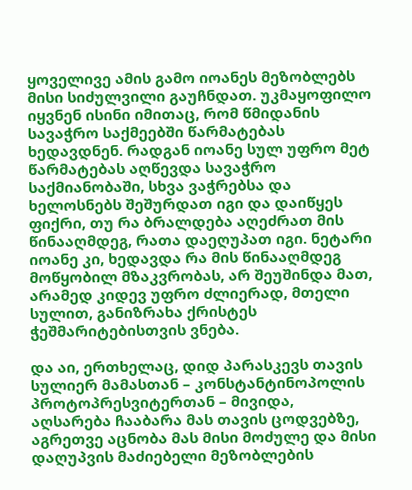ყოველივე ამის გამო იოანეს მეზობლებს მისი სიძულვილი გაუჩნდათ. უკმაყოფილო იყვნენ ისინი იმითაც, რომ წმიდანის სავაჭრო საქმეებში წარმატებას ხედავდნენ. რადგან იოანე სულ უფრო მეტ წარმატებას აღწევდა სავაჭრო საქმიანობაში, სხვა ვაჭრებსა და ხელოსნებს შეშურდათ იგი და დაიწყეს ფიქრი, თუ რა ბრალდება აღეძრათ მის წინააღმდეგ, რათა დაეღუპათ იგი. ნეტარი იოანე კი, ხედავდა რა მის წინააღმდეგ მოწყობილ მზაკვრობას, არ შეუშინდა მათ, არამედ კიდევ უფრო ძლიერად, მთელი სულით, განიზრახა ქრისტეს ჭეშმარიტებისთვის ვნება.

და აი, ერთხელაც, დიდ პარასკევს თავის სულიერ მამასთან – კონსტანტინოპოლის პროტოპრესვიტერთან – მივიდა, აღსარება ჩააბარა მას თავის ცოდვებზე, აგრეთვე აცნობა მას მისი მოძულე და მისი დაღუპვის მაძიებელი მეზობლების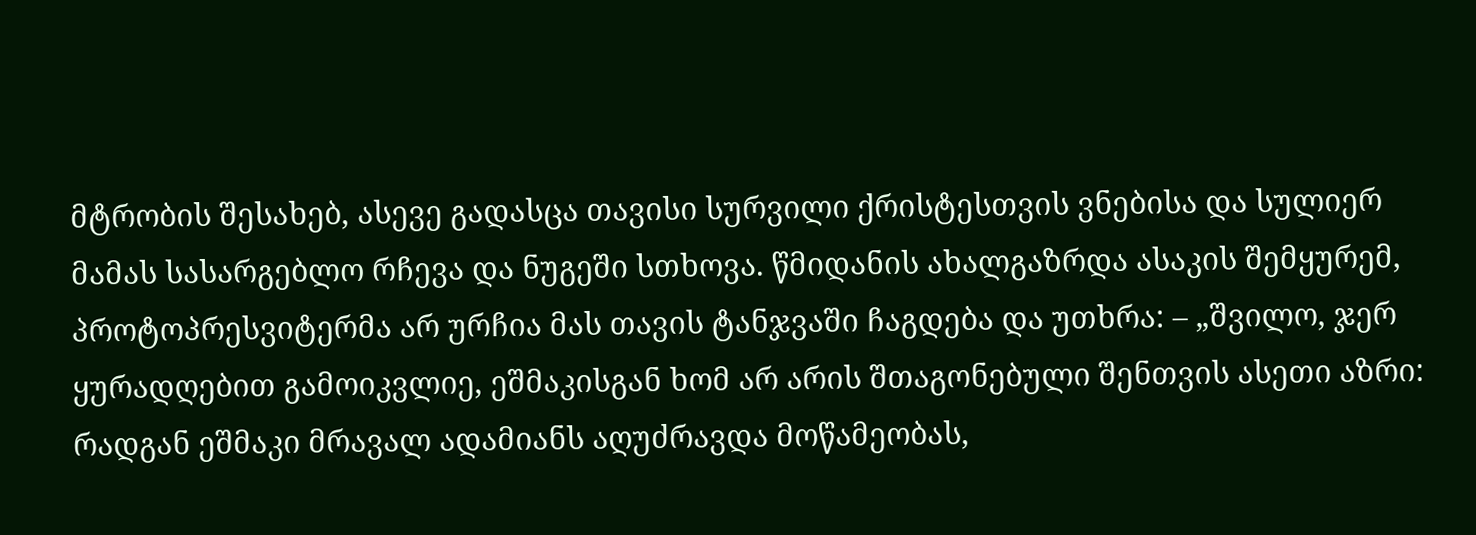მტრობის შესახებ, ასევე გადასცა თავისი სურვილი ქრისტესთვის ვნებისა და სულიერ მამას სასარგებლო რჩევა და ნუგეში სთხოვა. წმიდანის ახალგაზრდა ასაკის შემყურემ, პროტოპრესვიტერმა არ ურჩია მას თავის ტანჯვაში ჩაგდება და უთხრა: – „შვილო, ჯერ ყურადღებით გამოიკვლიე, ეშმაკისგან ხომ არ არის შთაგონებული შენთვის ასეთი აზრი: რადგან ეშმაკი მრავალ ადამიანს აღუძრავდა მოწამეობას,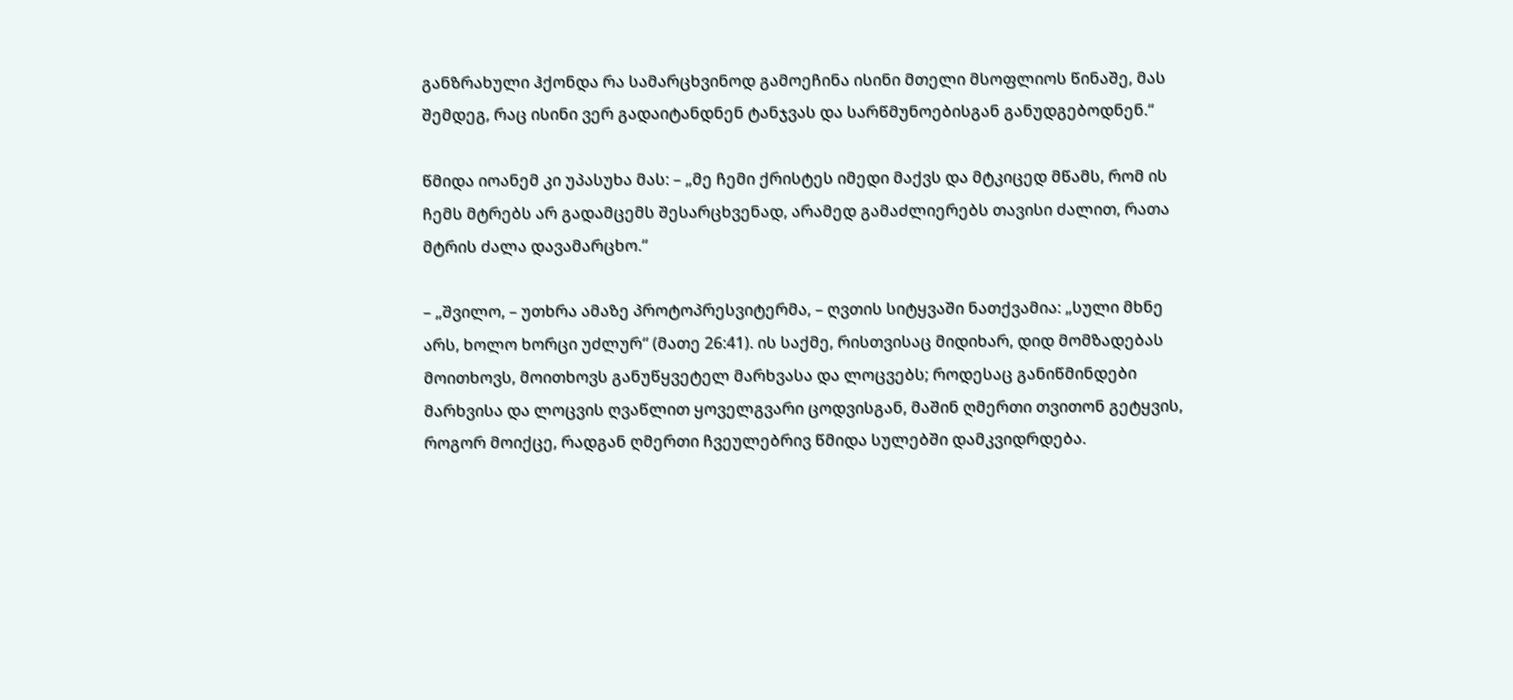განზრახული ჰქონდა რა სამარცხვინოდ გამოეჩინა ისინი მთელი მსოფლიოს წინაშე, მას შემდეგ, რაც ისინი ვერ გადაიტანდნენ ტანჯვას და სარწმუნოებისგან განუდგებოდნენ.“

წმიდა იოანემ კი უპასუხა მას: – „მე ჩემი ქრისტეს იმედი მაქვს და მტკიცედ მწამს, რომ ის ჩემს მტრებს არ გადამცემს შესარცხვენად, არამედ გამაძლიერებს თავისი ძალით, რათა მტრის ძალა დავამარცხო.“

– „შვილო, – უთხრა ამაზე პროტოპრესვიტერმა, – ღვთის სიტყვაში ნათქვამია: „სული მხნე არს, ხოლო ხორცი უძლურ“ (მათე 26:41). ის საქმე, რისთვისაც მიდიხარ, დიდ მომზადებას მოითხოვს, მოითხოვს განუწყვეტელ მარხვასა და ლოცვებს; როდესაც განიწმინდები მარხვისა და ლოცვის ღვაწლით ყოველგვარი ცოდვისგან, მაშინ ღმერთი თვითონ გეტყვის, როგორ მოიქცე, რადგან ღმერთი ჩვეულებრივ წმიდა სულებში დამკვიდრდება.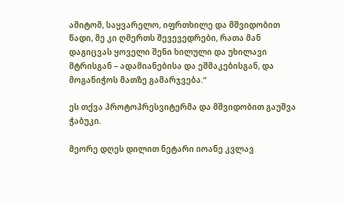ამიტომ, საყვარელო, იფრთხილე და მშვიდობით წადი, მე კი ღმერთს შევევედრები, რათა მან დაგიცვას ყოველი შენი ხილული და უხილავი მტრისგან – ადამიანებისა და ეშმაკებისგან, და მოგანიჭოს მათზე გამარჯვება.“

ეს თქვა პროტოპრესვიტერმა და მშვიდობით გაუშვა ჭაბუკი.

მეორე დღეს დილით ნეტარი იოანე კვლავ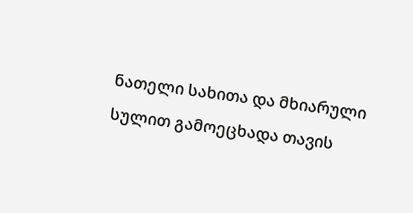ნათელი სახითა და მხიარული სულით გამოეცხადა თავის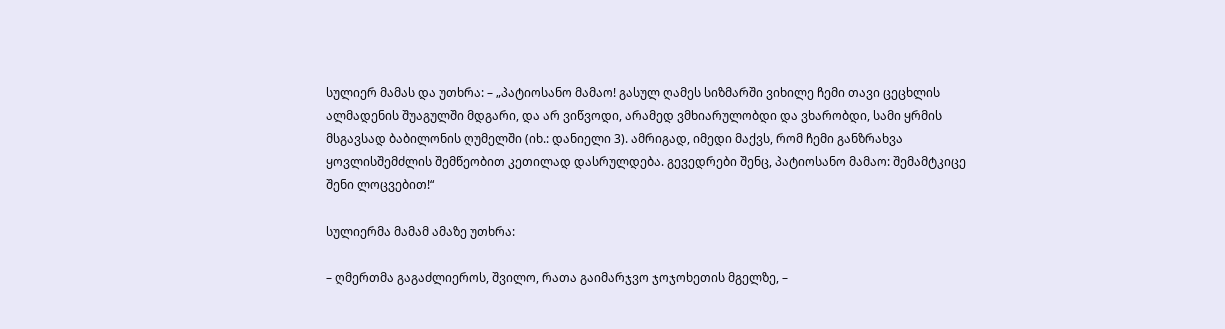სულიერ მამას და უთხრა: – „პატიოსანო მამაო! გასულ ღამეს სიზმარში ვიხილე ჩემი თავი ცეცხლის ალმადენის შუაგულში მდგარი, და არ ვიწვოდი, არამედ ვმხიარულობდი და ვხარობდი, სამი ყრმის მსგავსად ბაბილონის ღუმელში (იხ.: დანიელი 3). ამრიგად, იმედი მაქვს, რომ ჩემი განზრახვა ყოვლისშემძლის შემწეობით კეთილად დასრულდება. გევედრები შენც, პატიოსანო მამაო: შემამტკიცე შენი ლოცვებით!“

სულიერმა მამამ ამაზე უთხრა:

– ღმერთმა გაგაძლიეროს, შვილო, რათა გაიმარჯვო ჯოჯოხეთის მგელზე, –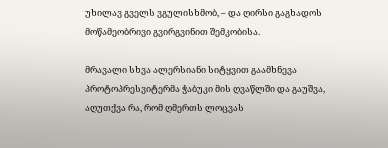უხილავ გველს ვგულისხმობ, – და ღირსი გაგხადოს მოწამეობრივი გვირგვინით შემკობისა.

მრავალი სხვა ალერსიანი სიტყვით გაამხნევა პროტოპრესვიტერმა ჭაბუკი მის ღვაწლში და გაუშვა, აღუთქვა რა, რომ ღმერთს ლოცვას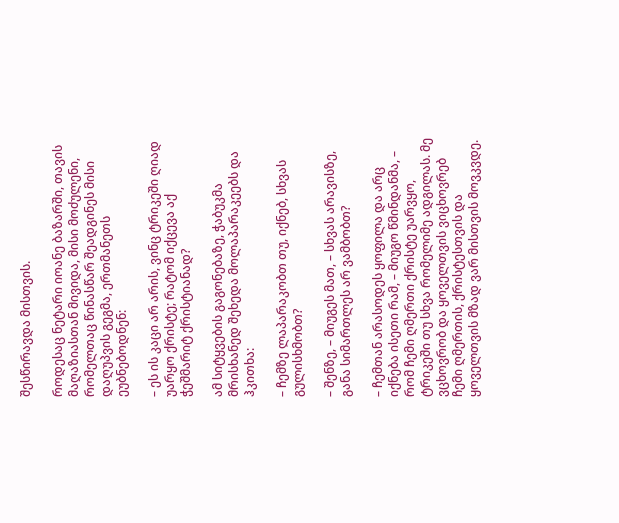შესწირავდა მისთვის.

როდესაც ნეტარი იოანე ბაზარში, თავის მაღაზიასთან მივიდა, მისი მოძულენი, რომელთაც წინასწარ შეადგინეს მისი დაღუპვის გეგმა, ერთმანეთს ეუბნებოდნენ:

– ეს ის კაცი არ არის, ვინც ტრიკეში ღიად უარყო ქრისტე; რატომ იქცევა აქ ჭეშმარიტ ქრისტიანად?

ამ სიტყვების გაგონებაზე, ჭაბუკმა მრისხანედ შეხედა მოლაპარაკეებს და ჰკითხა:

– ჩემზე ლაპარაკობთ თუ, იქნებ, სხვას გულისხმობთ?

– შენზე, – მიუგეს მათ, – სხვას არავისზე, განა სიმართლეს არ ვამბობთ?

– ჩემთან არასოდეს ყოფილა და არც იქნება ისეთი რამ, – მიუგო წმინდანმა, – რომ ჩემი ღმერთი ქრისტე უარვყო, ტრიკეში თუ სხვა რომელიმე ადგილას. მე ვცხოვრობ და ყოველთვის ვიცხოვრებ ჩემი ღმერთის, ქრისტესთვის და ყოველთვის მზად ვარ მისთვის მოვკვდე.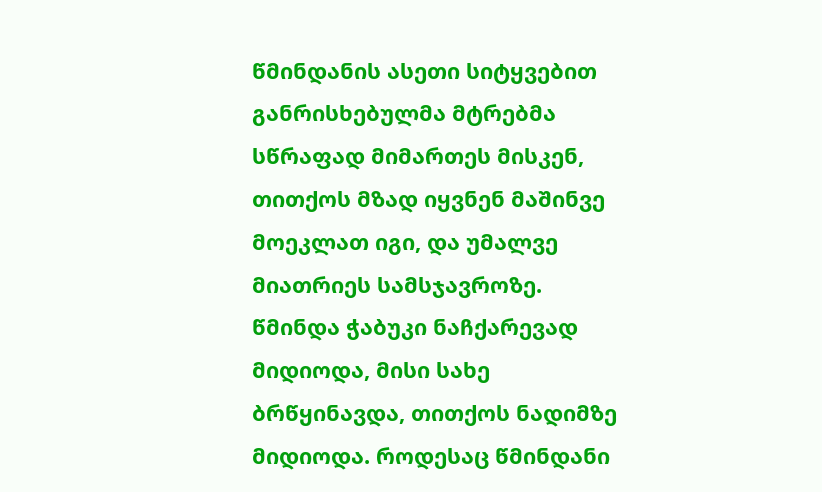წმინდანის ასეთი სიტყვებით განრისხებულმა მტრებმა სწრაფად მიმართეს მისკენ, თითქოს მზად იყვნენ მაშინვე მოეკლათ იგი, და უმალვე მიათრიეს სამსჯავროზე. წმინდა ჭაბუკი ნაჩქარევად მიდიოდა, მისი სახე ბრწყინავდა, თითქოს ნადიმზე მიდიოდა. როდესაც წმინდანი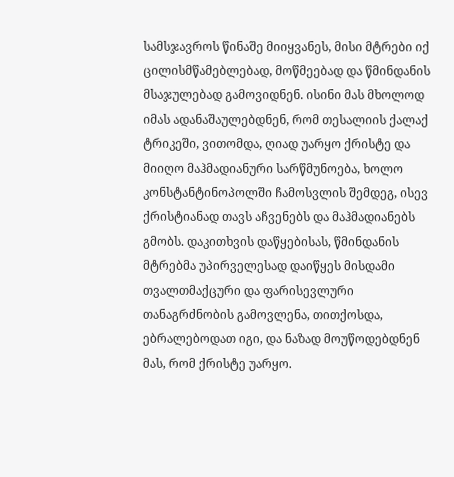სამსჯავროს წინაშე მიიყვანეს, მისი მტრები იქ ცილისმწამებლებად, მოწმეებად და წმინდანის მსაჯულებად გამოვიდნენ. ისინი მას მხოლოდ იმას ადანაშაულებდნენ, რომ თესალიის ქალაქ ტრიკეში, ვითომდა, ღიად უარყო ქრისტე და მიიღო მაჰმადიანური სარწმუნოება, ხოლო კონსტანტინოპოლში ჩამოსვლის შემდეგ, ისევ ქრისტიანად თავს აჩვენებს და მაჰმადიანებს გმობს. დაკითხვის დაწყებისას, წმინდანის მტრებმა უპირველესად დაიწყეს მისდამი თვალთმაქცური და ფარისევლური თანაგრძნობის გამოვლენა, თითქოსდა, ებრალებოდათ იგი, და ნაზად მოუწოდებდნენ მას, რომ ქრისტე უარყო.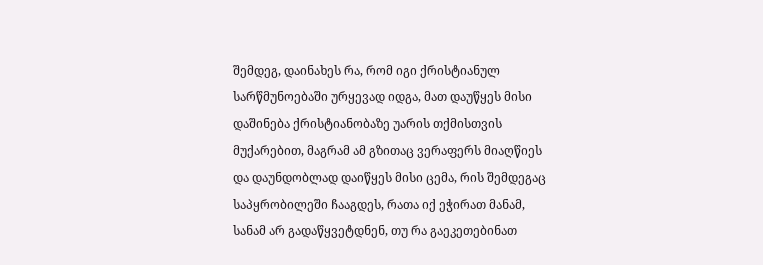შემდეგ, დაინახეს რა, რომ იგი ქრისტიანულ სარწმუნოებაში ურყევად იდგა, მათ დაუწყეს მისი დაშინება ქრისტიანობაზე უარის თქმისთვის მუქარებით, მაგრამ ამ გზითაც ვერაფერს მიაღწიეს და დაუნდობლად დაიწყეს მისი ცემა, რის შემდეგაც საპყრობილეში ჩააგდეს, რათა იქ ეჭირათ მანამ, სანამ არ გადაწყვეტდნენ, თუ რა გაეკეთებინათ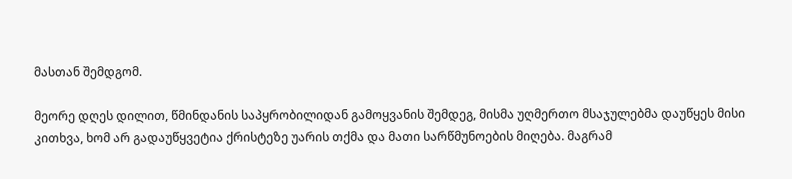მასთან შემდგომ.

მეორე დღეს დილით, წმინდანის საპყრობილიდან გამოყვანის შემდეგ, მისმა უღმერთო მსაჯულებმა დაუწყეს მისი კითხვა, ხომ არ გადაუწყვეტია ქრისტეზე უარის თქმა და მათი სარწმუნოების მიღება. მაგრამ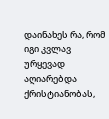დაინახეს რა, რომ იგი კვლავ ურყევად აღიარებდა ქრისტიანობას,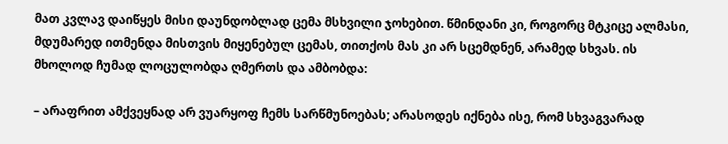მათ კვლავ დაიწყეს მისი დაუნდობლად ცემა მსხვილი ჯოხებით. წმინდანი კი, როგორც მტკიცე ალმასი, მდუმარედ ითმენდა მისთვის მიყენებულ ცემას, თითქოს მას კი არ სცემდნენ, არამედ სხვას. ის მხოლოდ ჩუმად ლოცულობდა ღმერთს და ამბობდა:

– არაფრით ამქვეყნად არ ვუარყოფ ჩემს სარწმუნოებას; არასოდეს იქნება ისე, რომ სხვაგვარად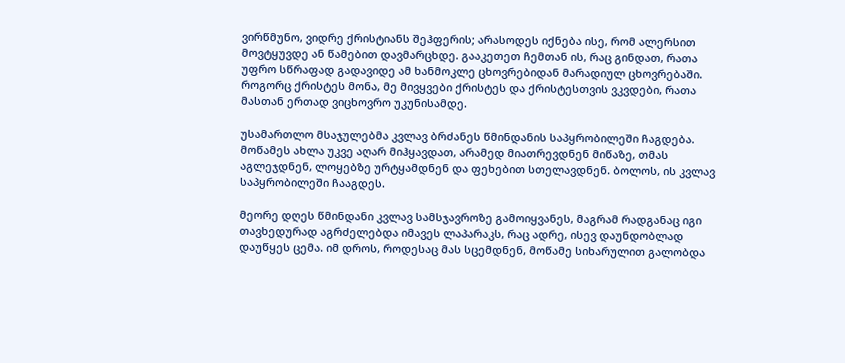ვირწმუნო, ვიდრე ქრისტიანს შეჰფერის; არასოდეს იქნება ისე, რომ ალერსით მოვტყუვდე ან წამებით დავმარცხდე. გააკეთეთ ჩემთან ის, რაც გინდათ, რათა უფრო სწრაფად გადავიდე ამ ხანმოკლე ცხოვრებიდან მარადიულ ცხოვრებაში. როგორც ქრისტეს მონა, მე მივყვები ქრისტეს და ქრისტესთვის ვკვდები, რათა მასთან ერთად ვიცხოვრო უკუნისამდე.

უსამართლო მსაჯულებმა კვლავ ბრძანეს წმინდანის საპყრობილეში ჩაგდება. მოწამეს ახლა უკვე აღარ მიჰყავდათ, არამედ მიათრევდნენ მიწაზე, თმას აგლეჯდნენ, ლოყებზე ურტყამდნენ და ფეხებით სთელავდნენ. ბოლოს, ის კვლავ საპყრობილეში ჩააგდეს.

მეორე დღეს წმინდანი კვლავ სამსჯავროზე გამოიყვანეს, მაგრამ რადგანაც იგი თავხედურად აგრძელებდა იმავეს ლაპარაკს, რაც ადრე, ისევ დაუნდობლად დაუწყეს ცემა. იმ დროს, როდესაც მას სცემდნენ, მოწამე სიხარულით გალობდა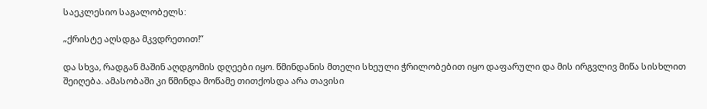საეკლესიო საგალობელს:

„ქრისტე აღსდგა მკვდრეთით!“

და სხვა, რადგან მაშინ აღდგომის დღეები იყო. წმინდანის მთელი სხეული ჭრილობებით იყო დაფარული და მის ირგვლივ მიწა სისხლით შეიღება. ამასობაში კი წმინდა მოწამე თითქოსდა არა თავისი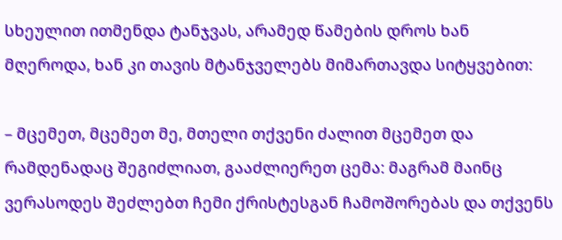სხეულით ითმენდა ტანჯვას, არამედ წამების დროს ხან მღეროდა, ხან კი თავის მტანჯველებს მიმართავდა სიტყვებით:

– მცემეთ, მცემეთ მე, მთელი თქვენი ძალით მცემეთ და რამდენადაც შეგიძლიათ, გააძლიერეთ ცემა: მაგრამ მაინც ვერასოდეს შეძლებთ ჩემი ქრისტესგან ჩამოშორებას და თქვენს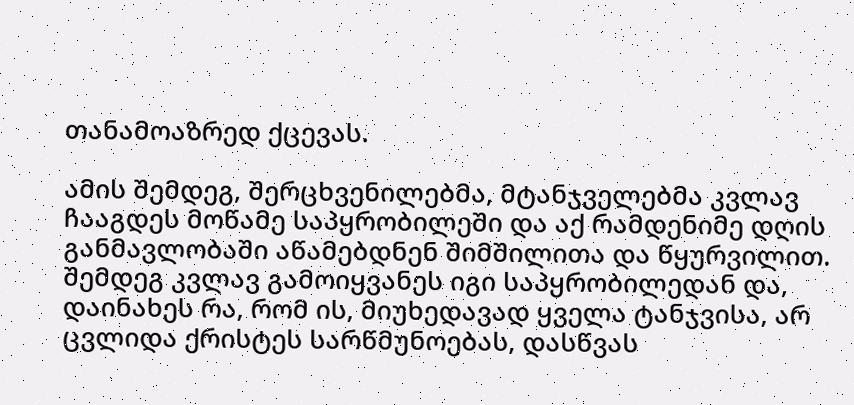თანამოაზრედ ქცევას.

ამის შემდეგ, შერცხვენილებმა, მტანჯველებმა კვლავ ჩააგდეს მოწამე საპყრობილეში და აქ რამდენიმე დღის განმავლობაში აწამებდნენ შიმშილითა და წყურვილით. შემდეგ კვლავ გამოიყვანეს იგი საპყრობილედან და, დაინახეს რა, რომ ის, მიუხედავად ყველა ტანჯვისა, არ ცვლიდა ქრისტეს სარწმუნოებას, დასწვას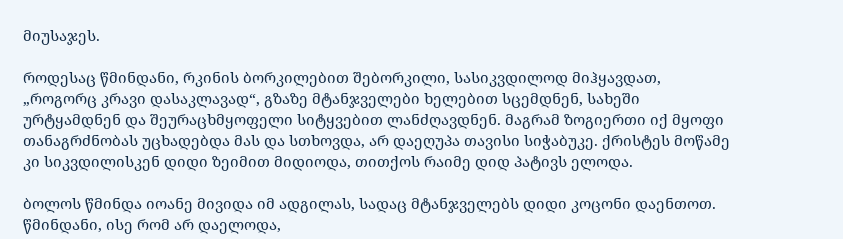მიუსაჯეს.

როდესაც წმინდანი, რკინის ბორკილებით შებორკილი, სასიკვდილოდ მიჰყავდათ, „როგორც კრავი დასაკლავად“, გზაზე მტანჯველები ხელებით სცემდნენ, სახეში ურტყამდნენ და შეურაცხმყოფელი სიტყვებით ლანძღავდნენ. მაგრამ ზოგიერთი იქ მყოფი თანაგრძნობას უცხადებდა მას და სთხოვდა, არ დაეღუპა თავისი სიჭაბუკე. ქრისტეს მოწამე კი სიკვდილისკენ დიდი ზეიმით მიდიოდა, თითქოს რაიმე დიდ პატივს ელოდა.

ბოლოს წმინდა იოანე მივიდა იმ ადგილას, სადაც მტანჯველებს დიდი კოცონი დაენთოთ. წმინდანი, ისე რომ არ დაელოდა,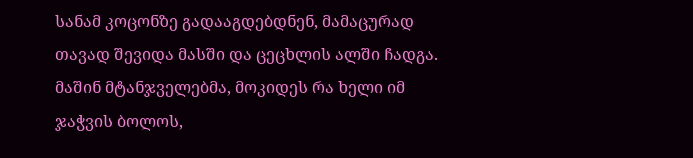სანამ კოცონზე გადააგდებდნენ, მამაცურად თავად შევიდა მასში და ცეცხლის ალში ჩადგა. მაშინ მტანჯველებმა, მოკიდეს რა ხელი იმ ჯაჭვის ბოლოს,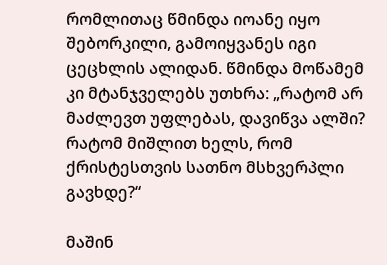რომლითაც წმინდა იოანე იყო შებორკილი, გამოიყვანეს იგი ცეცხლის ალიდან. წმინდა მოწამემ კი მტანჯველებს უთხრა: „რატომ არ მაძლევთ უფლებას, დავიწვა ალში? რატომ მიშლით ხელს, რომ ქრისტესთვის სათნო მსხვერპლი გავხდე?“

მაშინ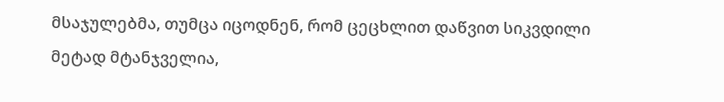მსაჯულებმა, თუმცა იცოდნენ, რომ ცეცხლით დაწვით სიკვდილი მეტად მტანჯველია,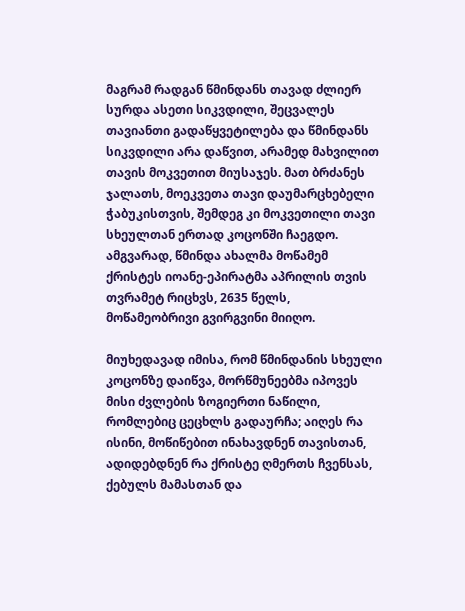მაგრამ რადგან წმინდანს თავად ძლიერ სურდა ასეთი სიკვდილი, შეცვალეს თავიანთი გადაწყვეტილება და წმინდანს სიკვდილი არა დაწვით, არამედ მახვილით თავის მოკვეთით მიუსაჯეს. მათ ბრძანეს ჯალათს, მოეკვეთა თავი დაუმარცხებელი ჭაბუკისთვის, შემდეგ კი მოკვეთილი თავი სხეულთან ერთად კოცონში ჩაეგდო. ამგვარად, წმინდა ახალმა მოწამემ ქრისტეს იოანე-ეპირატმა აპრილის თვის თვრამეტ რიცხვს, 2635 წელს, მოწამეობრივი გვირგვინი მიიღო.

მიუხედავად იმისა, რომ წმინდანის სხეული კოცონზე დაიწვა, მორწმუნეებმა იპოვეს მისი ძვლების ზოგიერთი ნაწილი, რომლებიც ცეცხლს გადაურჩა; აიღეს რა ისინი, მოწიწებით ინახავდნენ თავისთან, ადიდებდნენ რა ქრისტე ღმერთს ჩვენსას, ქებულს მამასთან და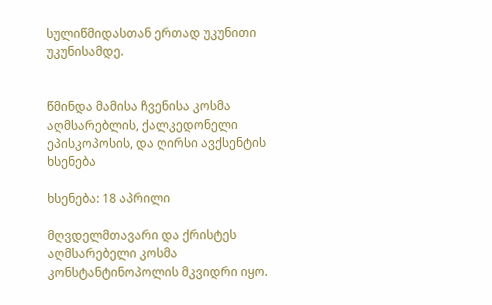სულიწმიდასთან ერთად უკუნითი უკუნისამდე.


წმინდა მამისა ჩვენისა კოსმა აღმსარებლის, ქალკედონელი ეპისკოპოსის, და ღირსი ავქსენტის ხსენება

ხსენება: 18 აპრილი

მღვდელმთავარი და ქრისტეს აღმსარებელი კოსმა კონსტანტინოპოლის მკვიდრი იყო.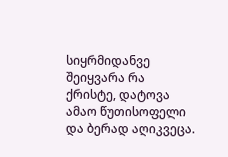სიყრმიდანვე შეიყვარა რა ქრისტე, დატოვა ამაო წუთისოფელი და ბერად აღიკვეცა.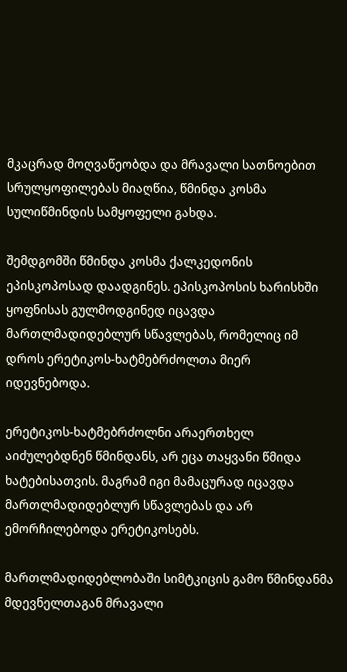მკაცრად მოღვაწეობდა და მრავალი სათნოებით სრულყოფილებას მიაღწია, წმინდა კოსმა სულიწმინდის სამყოფელი გახდა.

შემდგომში წმინდა კოსმა ქალკედონის ეპისკოპოსად დაადგინეს. ეპისკოპოსის ხარისხში ყოფნისას გულმოდგინედ იცავდა მართლმადიდებლურ სწავლებას, რომელიც იმ დროს ერეტიკოს-ხატმებრძოლთა მიერ იდევნებოდა.

ერეტიკოს-ხატმებრძოლნი არაერთხელ აიძულებდნენ წმინდანს, არ ეცა თაყვანი წმიდა ხატებისათვის. მაგრამ იგი მამაცურად იცავდა მართლმადიდებლურ სწავლებას და არ ემორჩილებოდა ერეტიკოსებს.

მართლმადიდებლობაში სიმტკიცის გამო წმინდანმა მდევნელთაგან მრავალი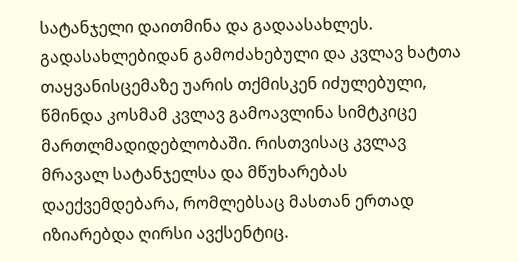სატანჯელი დაითმინა და გადაასახლეს. გადასახლებიდან გამოძახებული და კვლავ ხატთა თაყვანისცემაზე უარის თქმისკენ იძულებული, წმინდა კოსმამ კვლავ გამოავლინა სიმტკიცე მართლმადიდებლობაში. რისთვისაც კვლავ მრავალ სატანჯელსა და მწუხარებას დაექვემდებარა, რომლებსაც მასთან ერთად იზიარებდა ღირსი ავქსენტიც.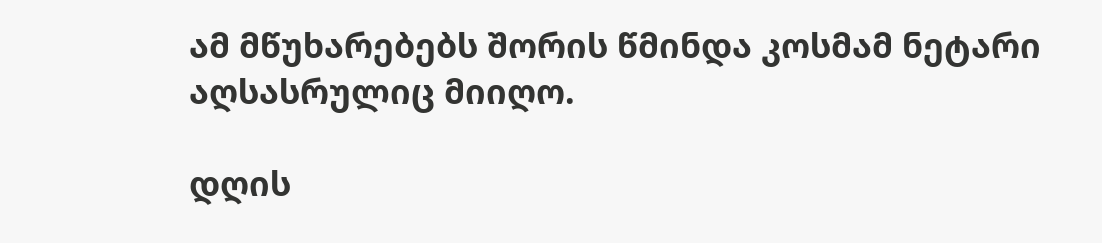ამ მწუხარებებს შორის წმინდა კოსმამ ნეტარი აღსასრულიც მიიღო.

დღის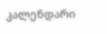კალენდარი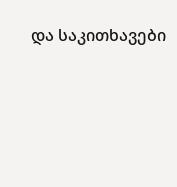და საკითხავები